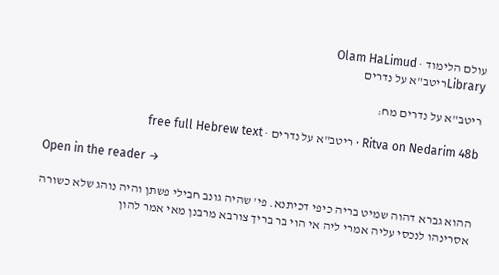עולם הלימוד · Olam HaLimud
Libraryריטב"א על נדרים

ריטב"א על נדרים מח:

Ritva on Nedarim 48b · ריטב"א על נדרים · free full Hebrew text

Open in the reader →

ההוא גברא דהוה שמיט בריה כיפי דכיתנא. פי' שהיה גונב חבילי פשתן והיה נוהג שלא כשורה אסרינהו לנכסי עליה אמרי ליה אי הוי בר בריך צורבא מרבנן מאי אמר להון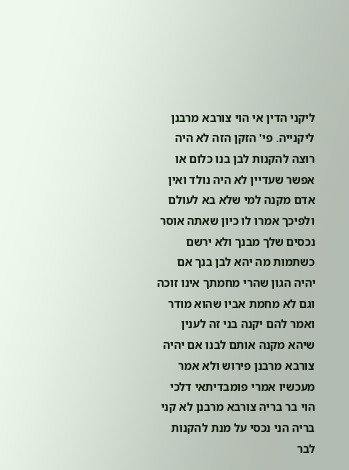ליקני הדין אי הוי צורבא מרבנן ליקנייה. פי' הזקן הזה לא היה רוצה להקנות לבן בנו כלום או אפשר שעדיין לא היה נולד ואין אדם מקנה למי שלא בא לעולם ולפיכך אמרו לו כיון שאתה אוסר נכסים שלך מבנך ולא ירשם כשתמות מה יהא לבן בנך אם יהיה הגון שהרי מחמתך אינו זוכה וגם לא מחמת אביו שהוא מודר ואמר להם יקנה בני זה לענין שיהא מקנה אותם לבנו אם יהיה צורבא מרבנן פירוש ולא אמר מעכשיו אמרי פומבדיתאי דלכי הוי בר בריה צורבא מרבנן לא קני בריה הני נכסי על מנת להקנות לבר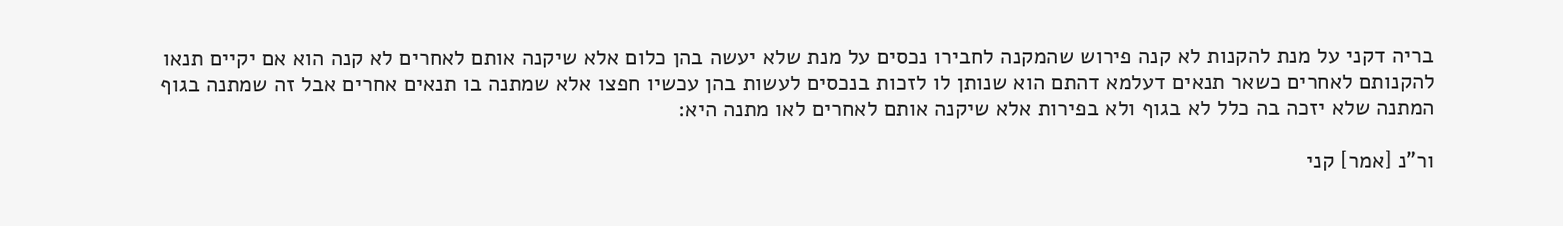בריה דקני על מנת להקנות לא קנה פירוש שהמקנה לחבירו נכסים על מנת שלא יעשה בהן כלום אלא שיקנה אותם לאחרים לא קנה הוא אם יקיים תנאו להקנותם לאחרים כשאר תנאים דעלמא דהתם הוא שנותן לו לזכות בנכסים לעשות בהן עכשיו חפצו אלא שמתנה בו תנאים אחרים אבל זה שמתנה בגוף המתנה שלא יזכה בה כלל לא בגוף ולא בפירות אלא שיקנה אותם לאחרים לאו מתנה היא:

ור"נ [אמר] קני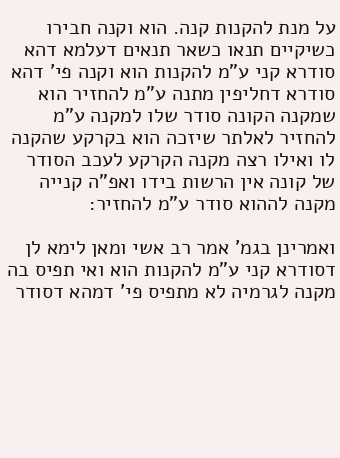על מנת להקנות קנה. הוא וקנה חבירו כשיקיים תנאו כשאר תנאים דעלמא דהא סודרא קני ע"מ להקנות הוא וקנה פי' דהא סודרא דחליפין מתנה ע"מ להחזיר הוא שמקנה הקונה סודר שלו למקנה ע"מ להחזיר לאלתר שיזכה הוא בקרקע שהקנה לו ואילו רצה מקנה הקרקע לעכב הסודר של קונה אין הרשות בידו ואפ"ה קנייה מקנה לההוא סודר ע"מ להחזיר:

ואמרינן בגמ' אמר רב אשי ומאן לימא לן דסודרא קני ע"מ להקנות הוא ואי תפיס בה מקנה לגרמיה לא מתפיס פי' דמהא דסודר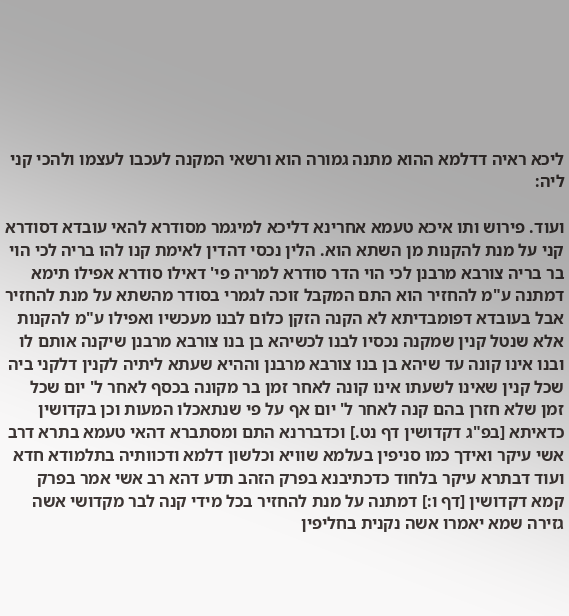ליכא ראיה דדלמא ההוא מתנה גמורה הוא ורשאי המקנה לעכבו לעצמו ולהכי קני ליה:

ועוד. פירוש ותו איכא טעמא אחרינא דליכא למיגמר מסודרא להאי עובדא דסודרא קני על מנת להקנות מן השתא הוא. הלין נכסי דהדין לאימת קנו להו בריה לכי הוי בר בריה צורבא מרבנן לכי הוי הדר סודרא למריה פי' דאילו סודרא אפילו תימא דמתנה ע"מ להחזיר הוא התם המקבל זוכה לגמרי בסודר מהשתא על מנת להחזיר אבל בעובדא דפומבדיתא לא הקנה הזקן כלום לבנו מעכשיו ואפילו ע"מ להקנות אלא שנטל קנין שמקנה נכסיו לבנו לכשיהא בן בנו צורבא מרבנן שיקנה אותם לו ובנו אינו קונה עד שיהא בן בנו צורבא מרבנן וההיא שעתא ליתיה לקנין דלקני ביה שכל קנין שאינו לשעתו אינו קונה לאחר זמן בר מקונה בכסף לאחר ל' יום שכל זמן שלא חזרן בהם קנה לאחר ל' יום אף על פי שנתאכלו המעות וכן בקדושין כדאיתא [בפ"ג דקדושין דף נט.] וכדבררנא התם ומסתברא דהאי טעמא בתרא דרב אשי עיקר ואידך כמו סניפין בעלמא שוויא וכלשון דלמא ודכוותיה בתלמודא חדא ועוד דבתרא עיקר בלחוד כדכתיבנא בפרק הזהב תדע דהא רב אשי אמר בפרק קמא דקדושין [דף ו:] דמתנה על מנת להחזיר בכל מידי קנה לבר מקדושי אשה גזירה שמא יאמרו אשה נקנית בחליפין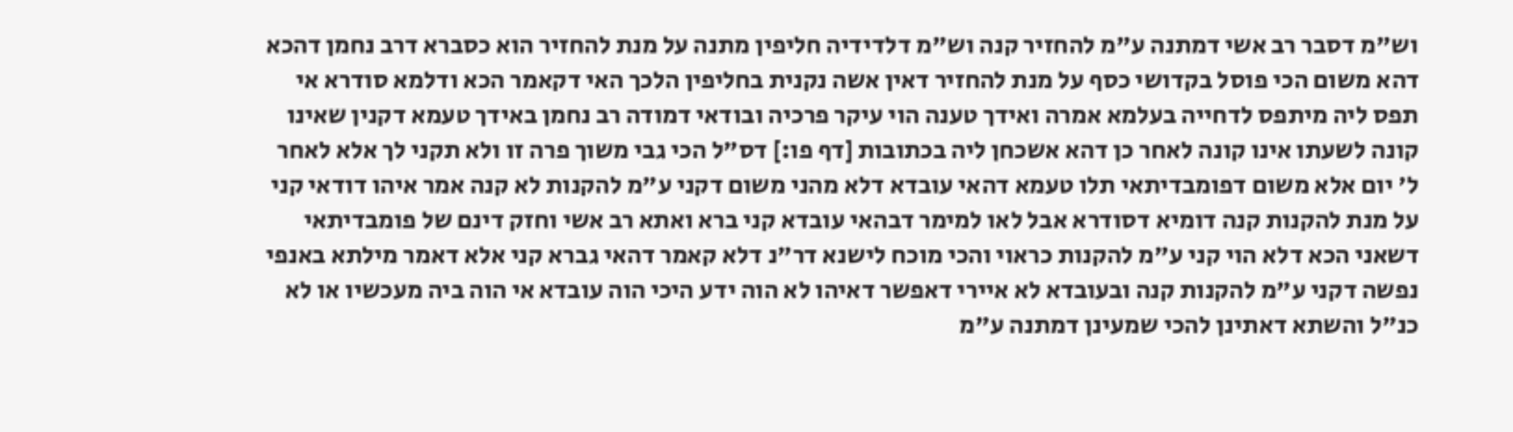וש"מ דסבר רב אשי דמתנה ע"מ להחזיר קנה וש"מ דלדידיה חליפין מתנה על מנת להחזיר הוא כסברא דרב נחמן דהכא דהא משום הכי פוסל בקדושי כסף על מנת להחזיר דאין אשה נקנית בחליפין הלכך האי דקאמר הכא ודלמא סודרא אי תפס ליה מיתפס לדחייה בעלמא אמרה ואידך טענה הוי עיקר פרכיה ובודאי דמודה רב נחמן באידך טעמא דקנין שאינו קונה לשעתו אינו קונה לאחר כן דהא אשכחן ליה בכתובות [דף פו:] דס"ל הכי גבי משוך פרה זו ולא תקני לך אלא לאחר ל' יום אלא משום דפומבדיתאי תלו טעמא דהאי עובדא דלא מהני משום דקני ע"מ להקנות לא קנה אמר איהו דודאי קני על מנת להקנות קנה דומיא דסודרא אבל לאו למימר דבהאי עובדא קני ברא ואתא רב אשי וחזק דינם של פומבדיתאי דשאני הכא דלא הוי קני ע"מ להקנות כראוי והכי מוכח לישנא דר"נ דלא קאמר דהאי גברא קני אלא דאמר מילתא באנפי נפשה דקני ע"מ להקנות קנה ובעובדא לא איירי דאפשר דאיהו לא הוה ידע היכי הוה עובדא אי הוה ביה מעכשיו או לא כנ"ל והשתא דאתינן להכי שמעינן דמתנה ע"מ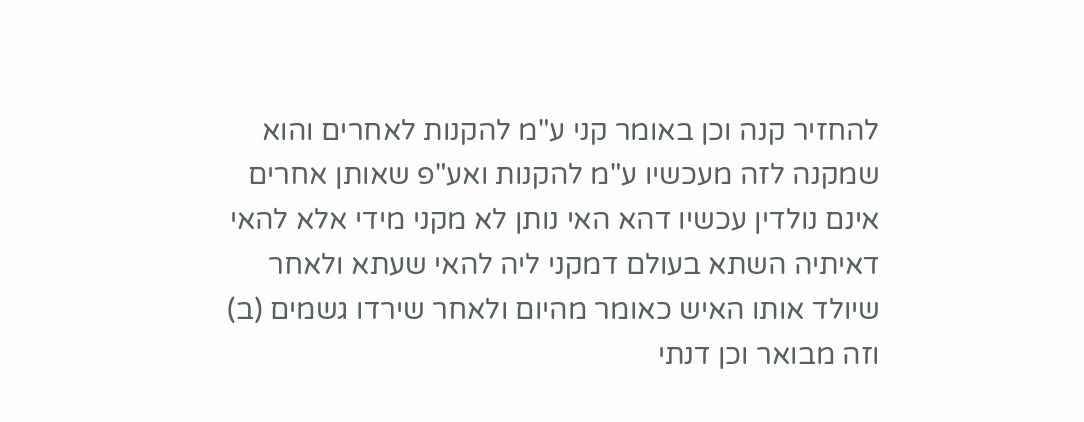להחזיר קנה וכן באומר קני ע"מ להקנות לאחרים והוא שמקנה לזה מעכשיו ע"מ להקנות ואע"פ שאותן אחרים אינם נולדין עכשיו דהא האי נותן לא מקני מידי אלא להאי דאיתיה השתא בעולם דמקני ליה להאי שעתא ולאחר שיולד אותו האיש כאומר מהיום ולאחר שירדו גשמים (ב) וזה מבואר וכן דנתי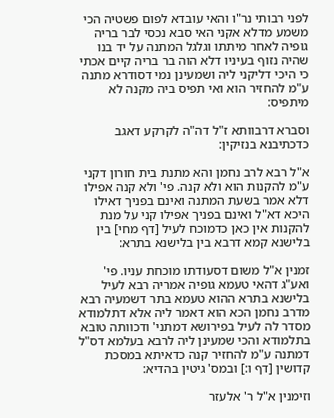לפני רבותי נר"ו והאי עובדא לפום פשטיה הכי משמע מדלא אקני האי סבא נכסי לבר בריה גופיה לאחר מיתתו וגלגל המתנה על יד בנו שהיה נזוף בעיניו דלא הוה בר בריה קיים אכתי כי היכי דליקני ליה ושמעינן נמי דסודרא מתנה ע"מ להחזיר הוא ואי תפיס ביה מקנה לא מיתפיס:

וסברא דרבוותא ז"ל דה"ה לקרקע דאגב כדכתיבנא בנזיקין:

א"ל רבא לרב נחמן והא מתנת בית חורון דקני ע"מ להקנות הוא ולא קנה. פי' ולא קנה אפילו דלא אמר בשעת המתנה ואינם בפניך דאילו היכא דא"ל ואינם בפניך אפילו קני על מנת להקנות אין כאן כדמוכח לעיל [דף מחי] בין בלישנא קמא דרבא בין בלישנא בתרא:

זמנין א"ל משום דסעודתו מוכחת עניו. פי' ואע"ג דהאי טעמא גופיה אמריה רבא לעיל בלישנא בתרא ההוא טעמא בתר דשמעיה רבא מדרב נחמן הכא הוא דאמר ליה אלא דתלמודא מסדר לה לעיל בפירושא דמתני' ודכוותה טובא בתלמודא והכי שמעינן ליה לרבא בעלמא דס"ל דמתנה ע"מ להחזיר קנה כדאיתא במסכת קדושין [דף ו:] ובמס' גיטין בהדיא:

וזימנין א"ל ר' אלעזר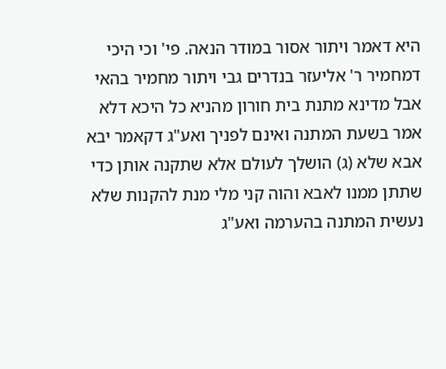היא דאמר ויתור אסור במודר הנאה. פי' וכי היכי דמחמיר ר' אליעזר בנדרים גבי ויתור מחמיר בהאי אבל מדינא מתנת בית חורון מהניא כל היכא דלא אמר בשעת המתנה ואינם לפניך ואע"ג דקאמר יבא אבא שלא (ג) הושלך לעולם אלא שתקנה אותן כדי שתתן ממנו לאבא והוה קני מלי מנת להקנות שלא נעשית המתנה בהערמה ואע"ג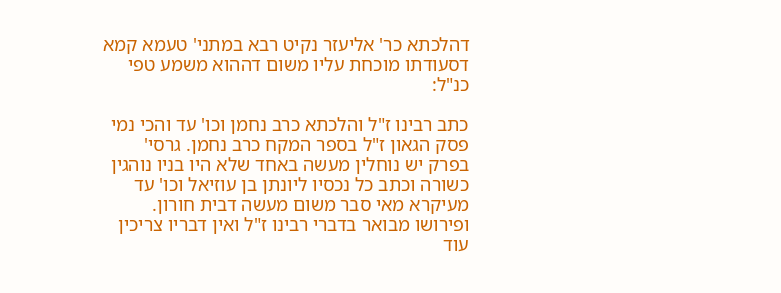דהלכתא כר' אליעזר נקיט רבא במתני' טעמא קמא דסעודתו מוכחת עליו משום דההוא משמע טפי כנ"ל:

כתב רבינו ז"ל והלכתא כרב נחמן וכו' עד והכי נמי פסק הגאון ז"ל בספר המקח כרב נחמן. גרסי' בפרק יש נוחלין מעשה באחד שלא היו בניו נוהגין כשורה וכתב כל נכסיו ליונתן בן עוזיאל וכו' עד מעיקרא מאי סבר משום מעשה דבית חורון. ופירושו מבואר בדברי רבינו ז"ל ואין דבריו צריכין עוד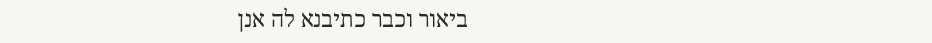ביאור וכבר כתיבנא לה אנן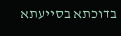בדוכתא בסייעתא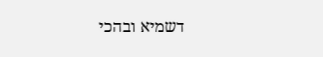דשמיא ובהכי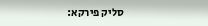סליק פירקא: